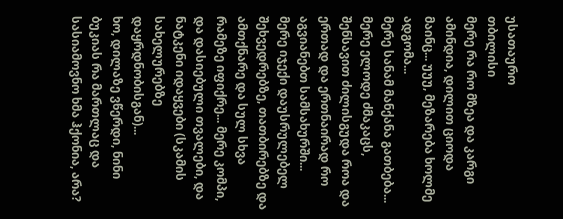უსათაურო
თბილისი
მერე რა რო მზეა და კარგი ამინდია, დილით ციოდა მაინც... უუუ, მეზარება ხოლმე ადგომა...
მერე სანამ მანქანა გათბება... მერე ელოდე ძმაკაცს, შენსავით ძილისგუდა როა და ერთად და ერთნაირად რო აგვიანებთ სამსახურში...
მერე იჯექი დაუსრულებელ შეხვედრებზე, თათბირებზე და ამთქნარე და სულ სხვა რამეზე იფიქრე... მერე კომპი, და დასიებული თვალები, და ნატკენი იდაყვები (სკამის სახელურებზე დაყრდნობისგან)...
ხო, დილაზე ვწერდი, ნინი ბუკიას რა მართლაც და სასიამოვნო ხმა ჰქონია, არა?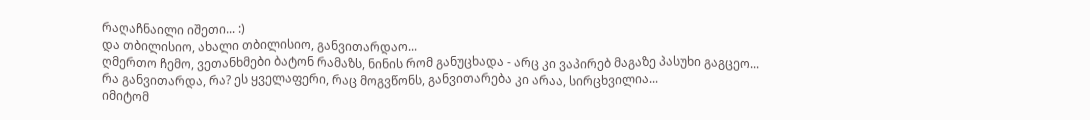რაღაჩნაილი იშეთი... :)
და თბილისიო, ახალი თბილისიო, განვითარდაო...
ღმერთო ჩემო, ვეთანხმები ბატონ რამაზს, ნინის რომ განუცხადა - არც კი ვაპირებ მაგაზე პასუხი გაგცეო...
რა განვითარდა, რა? ეს ყველაფერი, რაც მოგვწონს, განვითარება კი არაა, სირცხვილია...
იმიტომ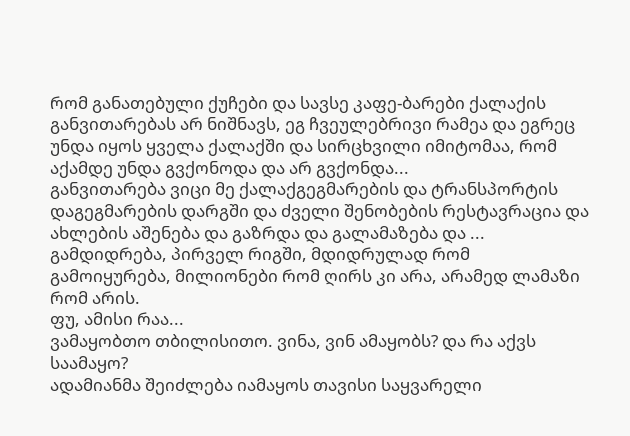რომ განათებული ქუჩები და სავსე კაფე-ბარები ქალაქის განვითარებას არ ნიშნავს, ეგ ჩვეულებრივი რამეა და ეგრეც უნდა იყოს ყველა ქალაქში და სირცხვილი იმიტომაა, რომ აქამდე უნდა გვქონოდა და არ გვქონდა...
განვითარება ვიცი მე ქალაქგეგმარების და ტრანსპორტის დაგეგმარების დარგში და ძველი შენობების რესტავრაცია და ახლების აშენება და გაზრდა და გალამაზება და ... გამდიდრება, პირველ რიგში, მდიდრულად რომ გამოიყურება, მილიონები რომ ღირს კი არა, არამედ ლამაზი რომ არის.
ფუ, ამისი რაა...
ვამაყობთო თბილისითო. ვინა, ვინ ამაყობს? და რა აქვს საამაყო?
ადამიანმა შეიძლება იამაყოს თავისი საყვარელი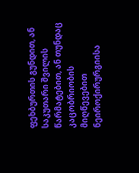ფეხბურთის გუნდით, ან საკუთარი შვილის წარმატებით, ან თუნდაც კაცობრიობის მიღწევებით ნეიროქირურგიისა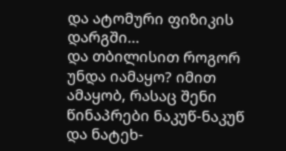და ატომური ფიზიკის დარგში...
და თბილისით როგორ უნდა იამაყო? იმით ამაყობ, რასაც შენი წინაპრები ნაკუწ-ნაკუწ და ნატეხ-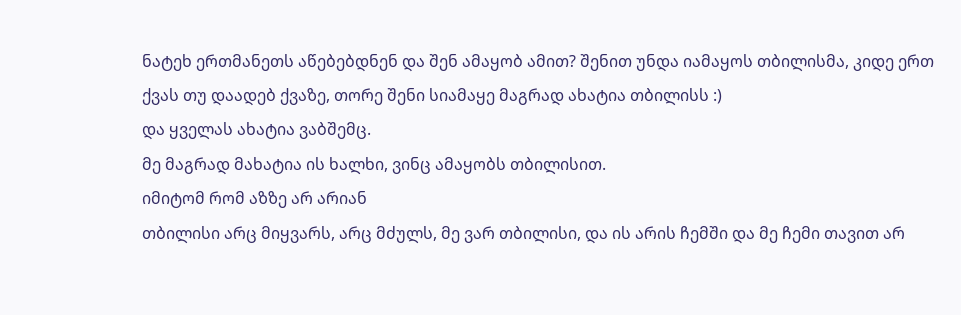ნატეხ ერთმანეთს აწებებდნენ და შენ ამაყობ ამით? შენით უნდა იამაყოს თბილისმა, კიდე ერთ ქვას თუ დაადებ ქვაზე, თორე შენი სიამაყე მაგრად ახატია თბილისს :)
და ყველას ახატია ვაბშემც.
მე მაგრად მახატია ის ხალხი, ვინც ამაყობს თბილისით.
იმიტომ რომ აზზე არ არიან
თბილისი არც მიყვარს, არც მძულს, მე ვარ თბილისი, და ის არის ჩემში და მე ჩემი თავით არ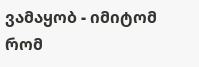ვამაყობ - იმიტომ რომ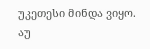უკეთესი მინდა ვიყო.
აუ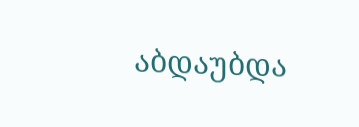აბდაუბდა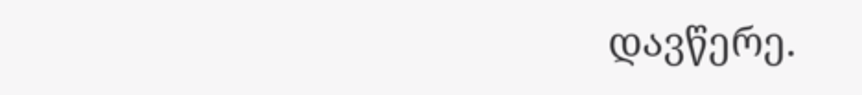დავწერე.